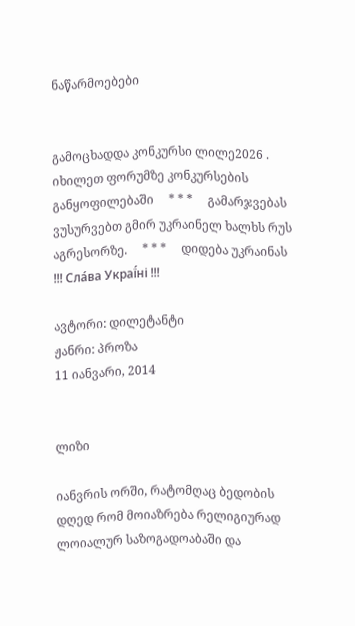ნაწარმოებები


გამოცხადდა კონკურსი ლილე2026 . იხილეთ ფორუმზე კონკურსების განყოფილებაში     * * *     გამარჯვებას ვუსურვებთ გმირ უკრაინელ ხალხს რუს აგრესორზე.     * * *     დიდება უკრაინას !!! Сла́ва Украї́ні !!!

ავტორი: დილეტანტი
ჟანრი: პროზა
11 იანვარი, 2014


ლიზი

იანვრის ორში, რატომღაც ბედობის დღედ რომ მოიაზრება რელიგიურად ლოიალურ საზოგადოაბაში და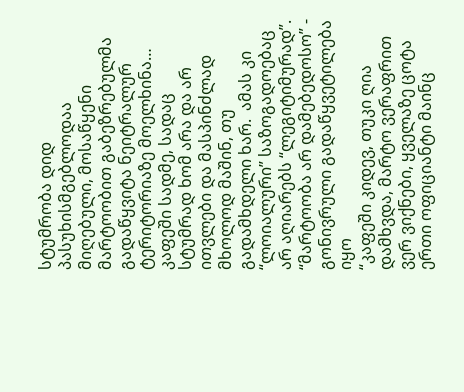სტუმრობა დიდ  პასუხისმგებლოდაა მიღებული, მოსაწყენი მარტოობით გაბეზრებულმა გადაწყვიტა ნეიტრალურ ტერიტორიაზე მოელხინა…
კაფეში სადმე, სადაც სტუმრად ხომ არა და არ ითვლები და მასპინძლად  მხოლოდ მაშინ, თუ გადამხდელი ხარ.  ამას კი  “ლოიალური” საზოგადოებაც არ აღიარებს “ლეგიტიმურად”.
“მარტოობა არ დამებედოსო” - გონივრული გადაწყვეტილება იყო
“კაფეში კიდევ, თუკი ღია დამხვდა, მარტო ვერაფრით ვერ ვიქნები, ყველაზე ცოტა ერთი ოფიციანტი მაინც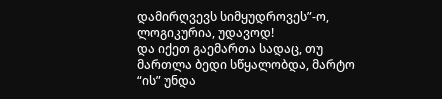დამირღვევს სიმყუდროვეს”-ო,  ლოგიკურია, უდავოდ!
და იქეთ გაემართა სადაც, თუ მართლა ბედი სწყალობდა, მარტო “ის” უნდა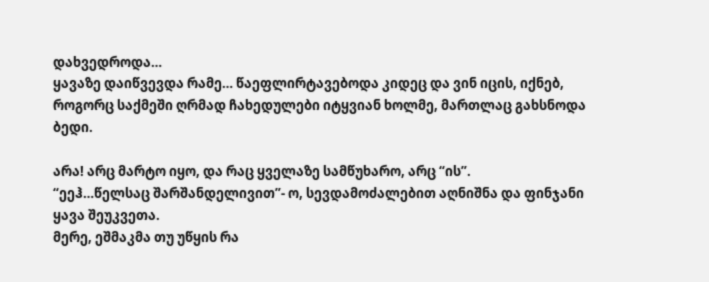დახვედროდა…
ყავაზე დაიწვევდა რამე… წაეფლირტავებოდა კიდეც და ვინ იცის, იქნებ, როგორც საქმეში ღრმად ჩახედულები იტყვიან ხოლმე, მართლაც გახსნოდა ბედი.

არა! არც მარტო იყო, და რაც ყველაზე სამწუხარო, არც “ის”.
“ეეჰ…წელსაც შარშანდელივით”- ო, სევდამოძალებით აღნიშნა და ფინჯანი ყავა შეუკვეთა.
მერე, ეშმაკმა თუ უწყის რა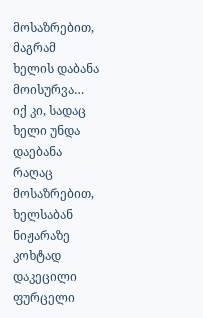მოსაზრებით, მაგრამ ხელის დაბანა მოისურვა…
იქ კი, სადაც ხელი უნდა დაებანა რაღაც მოსაზრებით, ხელსაბან ნიჟარაზე  კოხტად დაკეცილი ფურცელი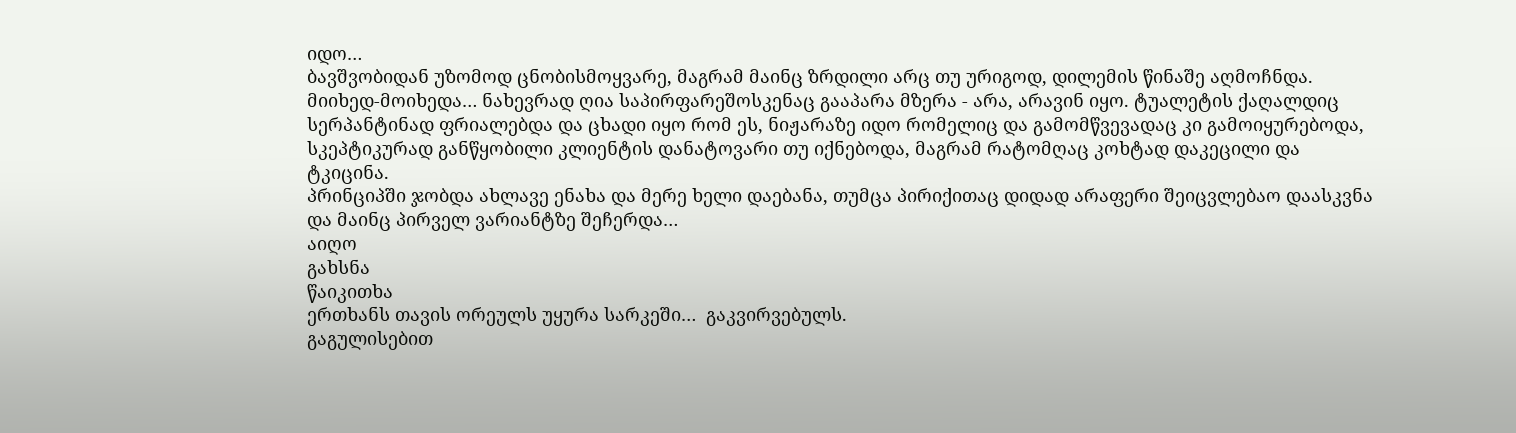იდო…
ბავშვობიდან უზომოდ ცნობისმოყვარე, მაგრამ მაინც ზრდილი არც თუ ურიგოდ, დილემის წინაშე აღმოჩნდა.
მიიხედ-მოიხედა… ნახევრად ღია საპირფარეშოსკენაც გააპარა მზერა - არა, არავინ იყო. ტუალეტის ქაღალდიც სერპანტინად ფრიალებდა და ცხადი იყო რომ ეს, ნიჟარაზე იდო რომელიც და გამომწვევადაც კი გამოიყურებოდა, სკეპტიკურად განწყობილი კლიენტის დანატოვარი თუ იქნებოდა, მაგრამ რატომღაც კოხტად დაკეცილი და ტკიცინა.
პრინციპში ჯობდა ახლავე ენახა და მერე ხელი დაებანა, თუმცა პირიქითაც დიდად არაფერი შეიცვლებაო დაასკვნა და მაინც პირველ ვარიანტზე შეჩერდა…
აიღო
გახსნა
წაიკითხა
ერთხანს თავის ორეულს უყურა სარკეში…  გაკვირვებულს.
გაგულისებით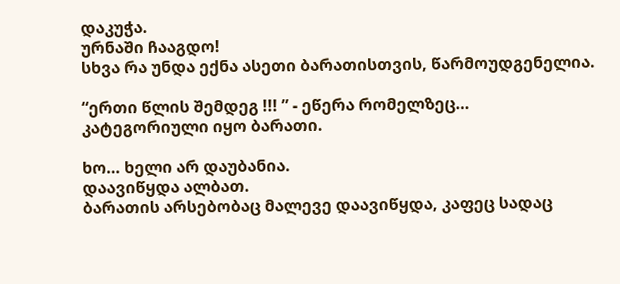დაკუჭა.
ურნაში ჩააგდო!
სხვა რა უნდა ექნა ასეთი ბარათისთვის, წარმოუდგენელია.

“ერთი წლის შემდეგ !!! ” - ეწერა რომელზეც…  კატეგორიული იყო ბარათი.

ხო… ხელი არ დაუბანია.
დაავიწყდა ალბათ.
ბარათის არსებობაც მალევე დაავიწყდა, კაფეც სადაც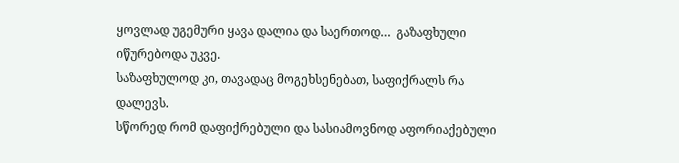ყოვლად უგემური ყავა დალია და საერთოდ…  გაზაფხული იწურებოდა უკვე.
საზაფხულოდ კი, თავადაც მოგეხსენებათ, საფიქრალს რა დალევს.
სწორედ რომ დაფიქრებული და სასიამოვნოდ აფორიაქებული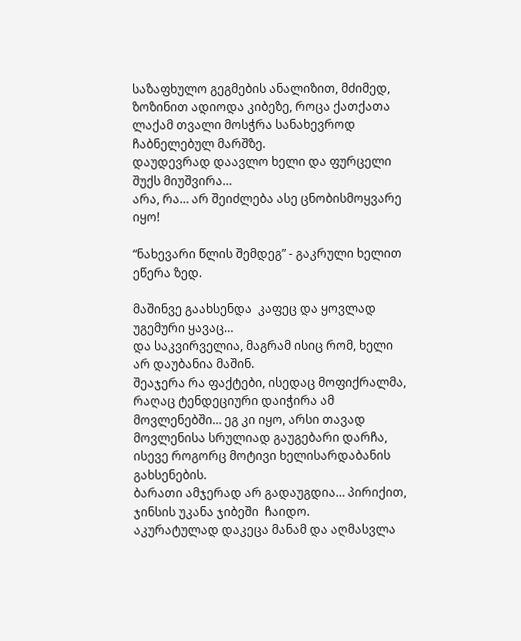საზაფხულო გეგმების ანალიზით, მძიმედ, ზოზინით ადიოდა კიბეზე, როცა ქათქათა ლაქამ თვალი მოსჭრა სანახევროდ ჩაბნელებულ მარშზე.
დაუდევრად დაავლო ხელი და ფურცელი შუქს მიუშვირა…
არა, რა… არ შეიძლება ასე ცნობისმოყვარე იყო!

“ნახევარი წლის შემდეგ” - გაკრული ხელით ეწერა ზედ.

მაშინვე გაახსენდა  კაფეც და ყოვლად უგემური ყავაც…
და საკვირველია, მაგრამ ისიც რომ, ხელი არ დაუბანია მაშინ.
შეაჯერა რა ფაქტები, ისედაც მოფიქრალმა,  რაღაც ტენდეციური დაიჭირა ამ მოვლენებში… ეგ კი იყო, არსი თავად მოვლენისა სრულიად გაუგებარი დარჩა, ისევე როგორც მოტივი ხელისარდაბანის გახსენების.
ბარათი ამჯერად არ გადაუგდია… პირიქით, ჯინსის უკანა ჯიბეში  ჩაიდო.
აკურატულად დაკეცა მანამ და აღმასვლა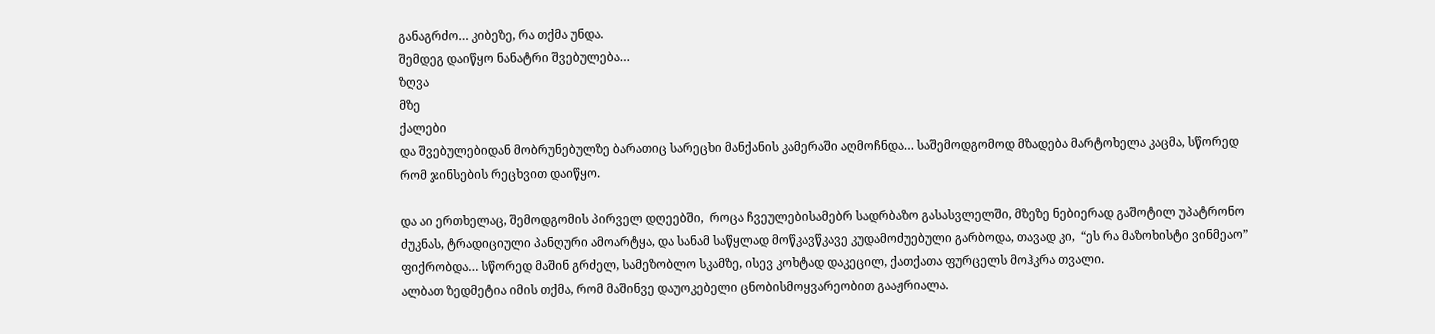განაგრძო… კიბეზე, რა თქმა უნდა.
შემდეგ დაიწყო ნანატრი შვებულება…
ზღვა
მზე
ქალები
და შვებულებიდან მობრუნებულზე ბარათიც სარეცხი მანქანის კამერაში აღმოჩნდა… საშემოდგომოდ მზადება მარტოხელა კაცმა, სწორედ რომ ჯინსების რეცხვით დაიწყო.

და აი ერთხელაც, შემოდგომის პირველ დღეებში,  როცა ჩვეულებისამებრ სადრბაზო გასასვლელში, მზეზე ნებიერად გაშოტილ უპატრონო ძუკნას, ტრადიციული პანღური ამოარტყა, და სანამ საწყლად მოწკავწკავე კუდამოძუებული გარბოდა, თავად კი,  “ეს რა მაზოხისტი ვინმეაო”  ფიქრობდა… სწორედ მაშინ გრძელ, სამეზობლო სკამზე, ისევ კოხტად დაკეცილ, ქათქათა ფურცელს მოჰკრა თვალი.
ალბათ ზედმეტია იმის თქმა, რომ მაშინვე დაუოკებელი ცნობისმოყვარეობით გააჟრიალა.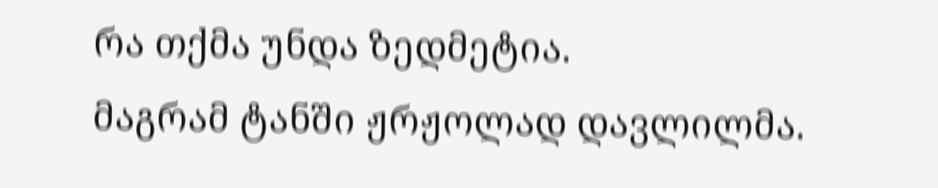რა თქმა უნდა ზედმეტია.
მაგრამ ტანში ჟრჟოლად დავლილმა.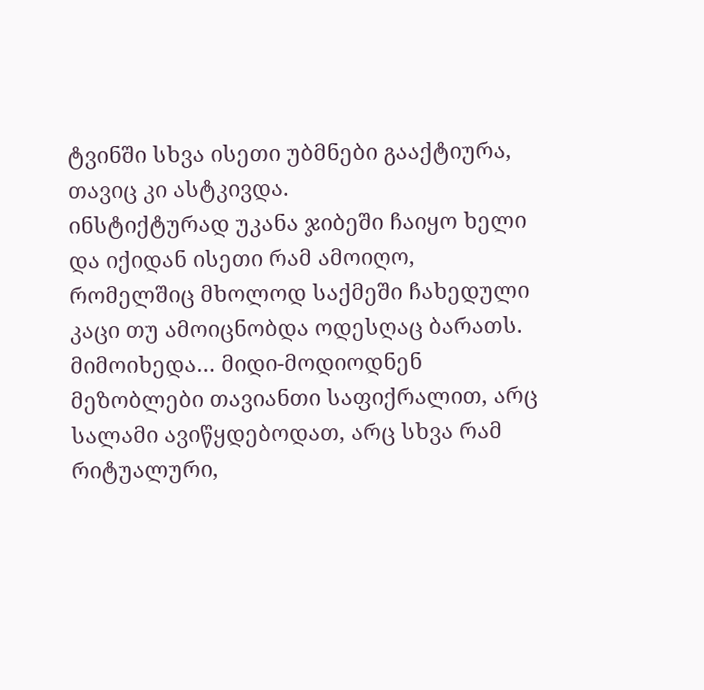ტვინში სხვა ისეთი უბმნები გააქტიურა, თავიც კი ასტკივდა.
ინსტიქტურად უკანა ჯიბეში ჩაიყო ხელი და იქიდან ისეთი რამ ამოიღო, რომელშიც მხოლოდ საქმეში ჩახედული კაცი თუ ამოიცნობდა ოდესღაც ბარათს.
მიმოიხედა… მიდი-მოდიოდნენ მეზობლები თავიანთი საფიქრალით, არც სალამი ავიწყდებოდათ, არც სხვა რამ რიტუალური,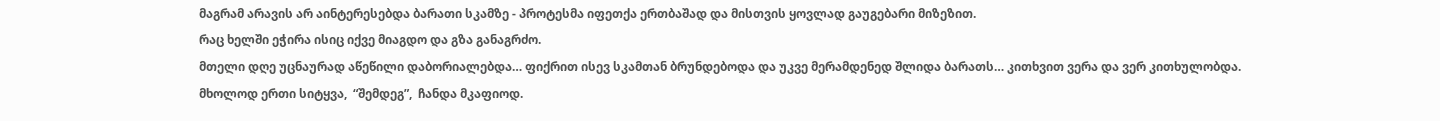მაგრამ არავის არ აინტერესებდა ბარათი სკამზე - პროტესმა იფეთქა ერთბაშად და მისთვის ყოვლად გაუგებარი მიზეზით.
რაც ხელში ეჭირა ისიც იქვე მიაგდო და გზა განაგრძო.
მთელი დღე უცნაურად აწეწილი დაბორიალებდა… ფიქრით ისევ სკამთან ბრუნდებოდა და უკვე მერამდენედ შლიდა ბარათს… კითხვით ვერა და ვერ კითხულობდა.
მხოლოდ ერთი სიტყვა,  “შემდეგ”,  ჩანდა მკაფიოდ.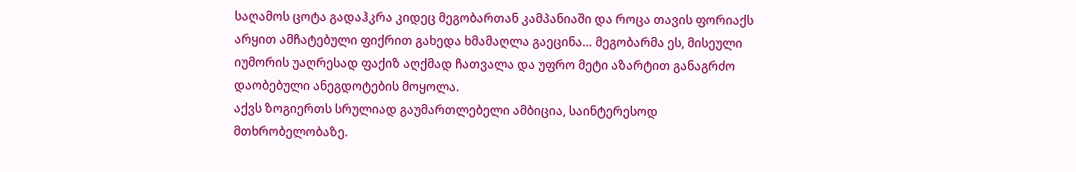საღამოს ცოტა გადაჰკრა კიდეც მეგობართან კამპანიაში და როცა თავის ფორიაქს არყით ამჩატებული ფიქრით გახედა ხმამაღლა გაეცინა… მეგობარმა ეს, მისეული იუმორის უაღრესად ფაქიზ აღქმად ჩათვალა და უფრო მეტი აზარტით განაგრძო დაობებული ანეგდოტების მოყოლა.
აქვს ზოგიერთს სრულიად გაუმართლებელი ამბიცია, საინტერესოდ მთხრობელობაზე.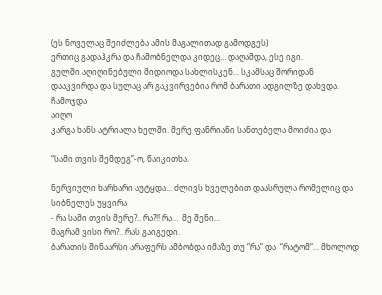(ეს ნოველაც შეიძლება ამის მაგალითად გამოდგეს)
ერთიც გადაჰკრა და ჩამობნელდა კიდეც… დაღამდა, ესე იგი.
გულში აღიღინებული მიდიოდა სახლისკენ… სკამსაც შორიდან დააკვირდა და სულაც არ გაკვირვებია რომ ბარათი ადგილზე დახვდა.
ჩამოჯდა
აიღო
კარგა ხანს ატრიალა ხელში. მერე ფანრიანი სანთებელა მოიძია და

“სამი თვის შემდეგ”-ო, წაიკითხა.

ნერვიული ხარხარი აუტყდა… ძლივს ხველებით დაასრულა რომელიც და სიბნელეს უყვირა
- რა სამი თვის მერე?.. რა?!! რა…  მე შენი…
მაგრამ ვისი რო?.. რას გაიგედი.
ბარათის შინაარსი არაფერს ამბობდა იმაზე თუ “რა” და  “რატომ”… მხოლოდ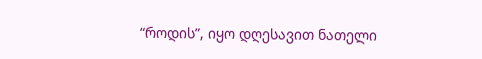“როდის”, იყო დღესავით ნათელი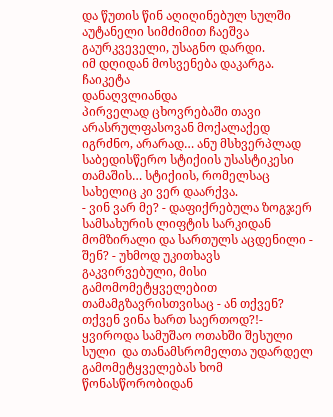და წუთის წინ აღიღინებულ სულში აუტანელი სიმძიმით ჩაეშვა გაურკვეველი, უსაგნო დარდი.
იმ დღიდან მოსვენება დაკარგა.
ჩაიკეტა
დანაღვლიანდა
პირველად ცხოვრებაში თავი არასრულფასოვან მოქალაქედ იგრძნო, არარად… ანუ მსხვერპლად საბედისწერო სტიქიის უსასტიკესი თამაშის… სტიქიის, რომელსაც სახელიც კი ვერ დაარქვა.
- ვინ ვარ მე? - დაფიქრებულა ზოგჯერ სამსახურის ლიფტის სარკიდან მომზირალი და სართულს აცდენილი - შენ? - უხმოდ უკითხავს გაკვირვებული, მისი გამომომეტყველებით თამამგზავრისთვისაც - ან თქვენ? თქვენ ვინა ხართ საერთოდ?!- ყვიროდა სამუშაო ოთახში შესული სული  და თანამსრომელთა უდარდელ გამომეტყველებას ხომ წონასწორობიდან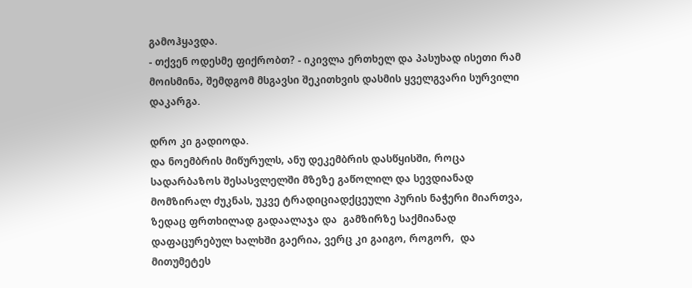გამოჰყავდა.
- თქვენ ოდესმე ფიქრობთ? - იკივლა ერთხელ და პასუხად ისეთი რამ მოისმინა, შემდგომ მსგავსი შეკითხვის დასმის ყველგვარი სურვილი დაკარგა.

დრო კი გადიოდა.
და ნოემბრის მიწურულს, ანუ დეკემბრის დასწყისში, როცა სადარბაზოს შესასვლელში მზეზე გაწოლილ და სევდიანად მომზირალ ძუკნას, უკვე ტრადიციადქცეული პურის ნაჭერი მიართვა, ზედაც ფრთხილად გადაალაჯა და  გამზირზე საქმიანად დაფაცურებულ ხალხში გაერია, ვერც კი გაიგო, როგორ,  და მითუმეტეს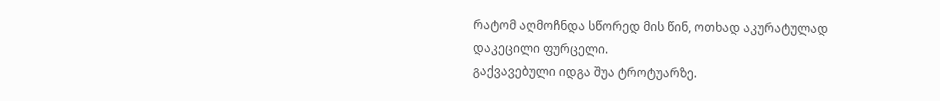რატომ აღმოჩნდა სწორედ მის წინ, ოთხად აკურატულად დაკეცილი ფურცელი.
გაქვავებული იდგა შუა ტროტუარზე.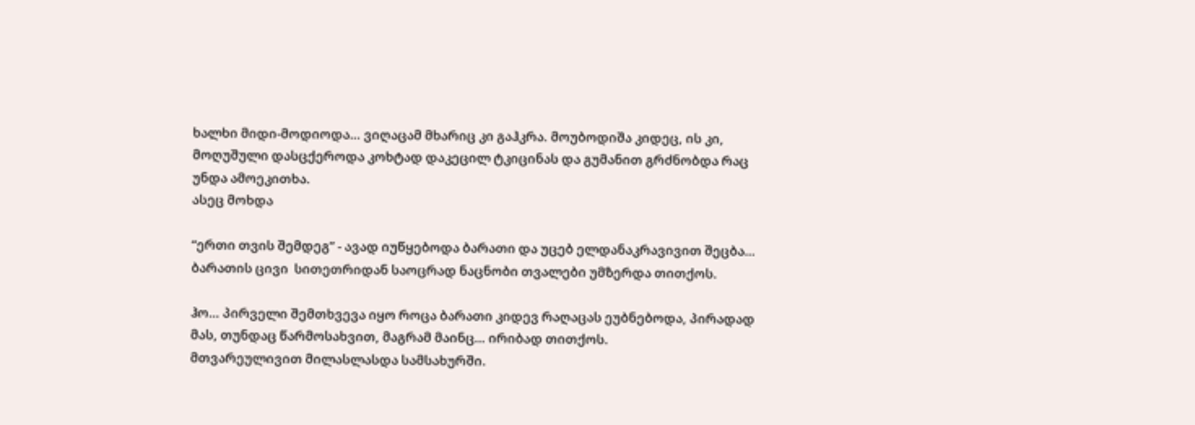ხალხი მიდი-მოდიოდა… ვიღაცამ მხარიც კი გაჰკრა. მოუბოდიშა კიდეც, ის კი, მოღუშული დასცქეროდა კოხტად დაკეცილ ტკიცინას და გუმანით გრძნობდა რაც უნდა ამოეკითხა.
ასეც მოხდა

“ერთი თვის შემდეგ” - ავად იუწყებოდა ბარათი და უცებ ელდანაკრავივით შეცბა… ბარათის ცივი  სითეთრიდან საოცრად ნაცნობი თვალები უმზერდა თითქოს.

ჰო… პირველი შემთხვევა იყო როცა ბარათი კიდევ რაღაცას ეუბნებოდა, პირადად მას, თუნდაც წარმოსახვით, მაგრამ მაინც… ირიბად თითქოს.
მთვარეულივით მილასლასდა სამსახურში.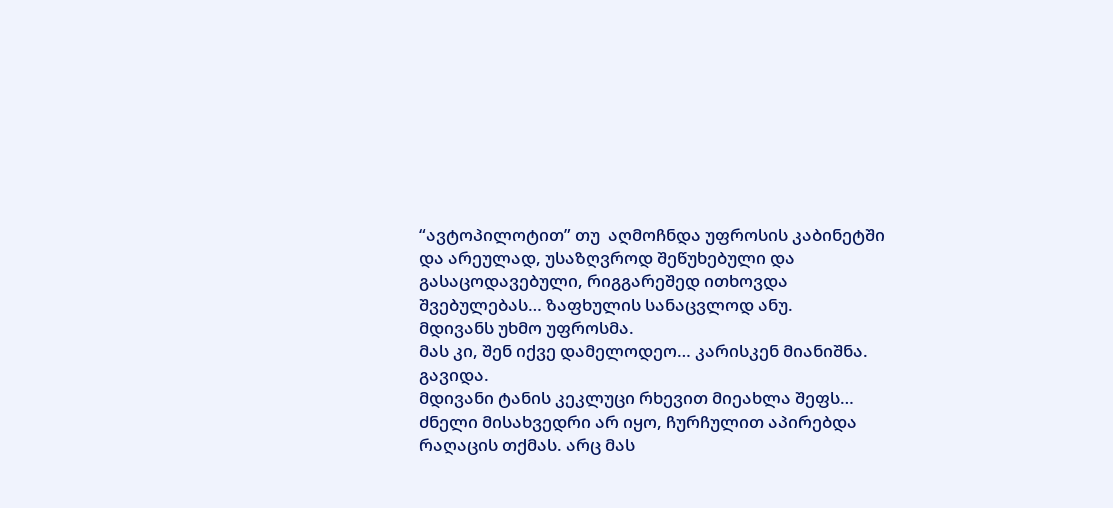“ავტოპილოტით” თუ  აღმოჩნდა უფროსის კაბინეტში და არეულად, უსაზღვროდ შეწუხებული და გასაცოდავებული, რიგგარეშედ ითხოვდა შვებულებას… ზაფხულის სანაცვლოდ ანუ.
მდივანს უხმო უფროსმა.
მას კი, შენ იქვე დამელოდეო… კარისკენ მიანიშნა.
გავიდა.
მდივანი ტანის კეკლუცი რხევით მიეახლა შეფს… ძნელი მისახვედრი არ იყო, ჩურჩულით აპირებდა რაღაცის თქმას. არც მას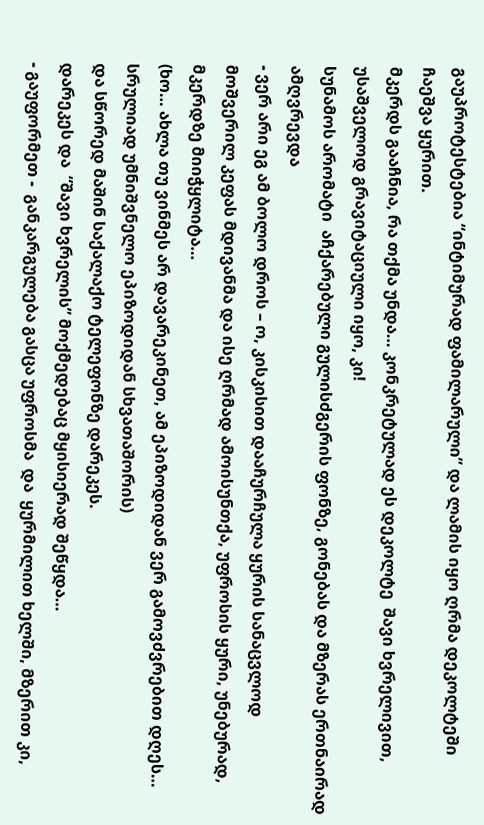გაუპროტესტებია “ინტიმურად ფამილარული” და ლამის იყო ღრმა დეკოლტეში ჩაეშვა ყურით.
მკერდს გააჩნია, რა თქმა უნდა… კონკრეტულად ეს დეკოლტე  შავი ხვრელივით, უსაშველოდ გრავიტაციული იყო, კი!
სუნამოს არომატი  აჩქარებული გულისძგერის ფონზე, გონებას და მზერას ერთნაირად ამღვრევდა
- ვერ არი ეგ ამ ბოლო დროს – ო, კისკისით დააჩურჩულა ყურის სანაცვლოდ მოშვერილ კეფას მდივანმა და ისე ღრმად ამოისუნთქა, უფროსის ყური, უნებურად, მკერდზე მიიჭყლიტა…
(ხო… ახლა თუ ვინმეს არ დავარეკინეთ, ამ ეპიზოდიდან ვერ გამოვძვრებით დღეს… სრულიად უმნიშვნელო ეპიზოდიდან სხვათაშორის)
და სწორედ მაშინ საქალაქო ტელეფონზე დარეკეს.
დარეკეს და  “შავი ხვრელის” მოქმედებაც მყისიერად შეწყდა…
- გაუფორმეთ -  განკარგულება გასცა უფროსმა  და  ყურმილით ხელში, მზერით კი,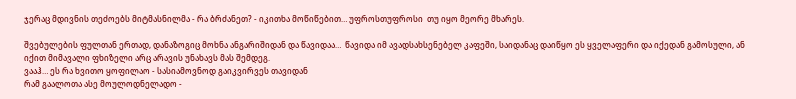ჯერაც მდივნის თეძოებს მიტმასნილმა - რა ბრძანეთ? - იკითხა მოწიწებით… უფროსთუფროსი  თუ იყო მეორე მხარეს.

შვებულების ფულთან ერთად, დანაზოგიც მოხნა ანგარიშიდან და წავიდაა…  წავიდა იმ ავადსახსენებელ კაფეში, საიდანაც დაიწყო ეს ყველაფერი და იქედან გამოსული, ან იქით მიმავალი ფხიზელი არც არავის უნახავს მას შემდეგ.
ვააჰ… ეს რა ხვითო ყოფილაო - სასიამოვნოდ გაიკვირვეს თავიდან
რამ გაალოთა ასე მოულოდნელადო -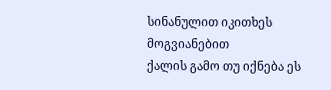სინანულით იკითხეს მოგვიანებით
ქალის გამო თუ იქნება ეს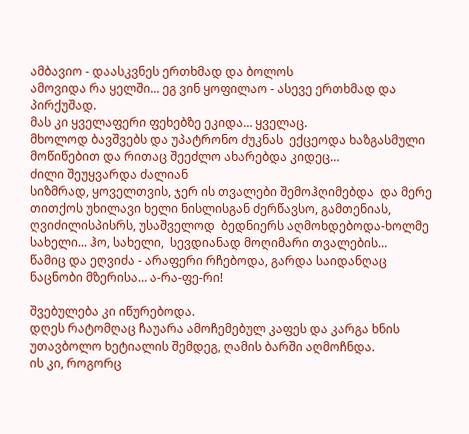ამბავიო - დაასკვნეს ერთხმად და ბოლოს
ამოვიდა რა ყელში... ეგ ვინ ყოფილაო - ასევე ერთხმად და პირქუშად.
მას კი ყველაფერი ფეხებზე ეკიდა… ყველაც.
მხოლოდ ბავშვებს და უპატრონო ძუკნას  ექცეოდა ხაზგასმული მოწიწებით და რითაც შეეძლო ახარებდა კიდეც…
ძილი შეუყვარდა ძალიან
სიზმრად, ყოველთვის, ჯერ ის თვალები შემოჰღიმებდა  და მერე თითქოს უხილავი ხელი ნისლისგან ძერწავსო, გამთენიას, ღვიძილისპისრს, უსაშველოდ  ბედნიერს აღმოხდებოდა-ხოლმე სახელი... ჰო, სახელი,  სევდიანად მოღიმარი თვალების…
წამიც და ეღვიძა - არაფერი რჩებოდა, გარდა საიდანღაც ნაცნობი მზერისა… ა-რა-ფე-რი!

შვებულება კი იწურებოდა.
დღეს რატომღაც ჩაუარა ამოჩემებულ კაფეს და კარგა ხნის უთავბოლო ხეტიალის შემდეგ, ღამის ბარში აღმოჩნდა.
ის კი, როგორც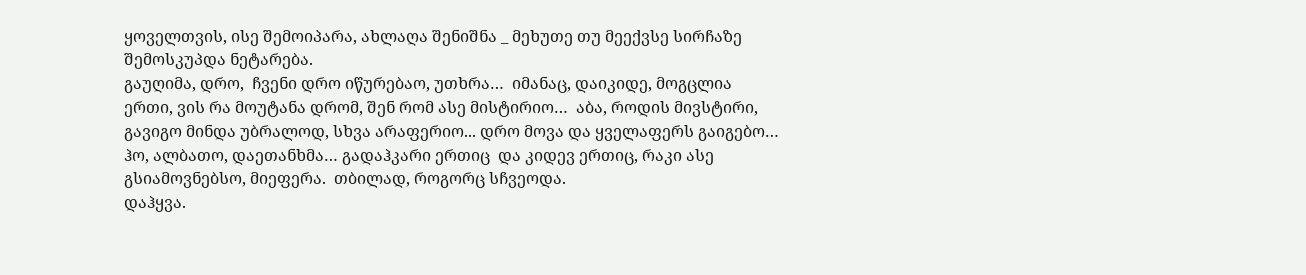ყოველთვის, ისე შემოიპარა, ახლაღა შენიშნა _ მეხუთე თუ მეექვსე სირჩაზე შემოსკუპდა ნეტარება.
გაუღიმა, დრო,  ჩვენი დრო იწურებაო, უთხრა…  იმანაც, დაიკიდე, მოგცლია ერთი, ვის რა მოუტანა დრომ, შენ რომ ასე მისტირიო…  აბა, როდის მივსტირი, გავიგო მინდა უბრალოდ, სხვა არაფერიო... დრო მოვა და ყველაფერს გაიგებო…  ჰო, ალბათო, დაეთანხმა… გადაჰკარი ერთიც  და კიდევ ერთიც, რაკი ასე  გსიამოვნებსო, მიეფერა.  თბილად, როგორც სჩვეოდა.
დაჰყვა.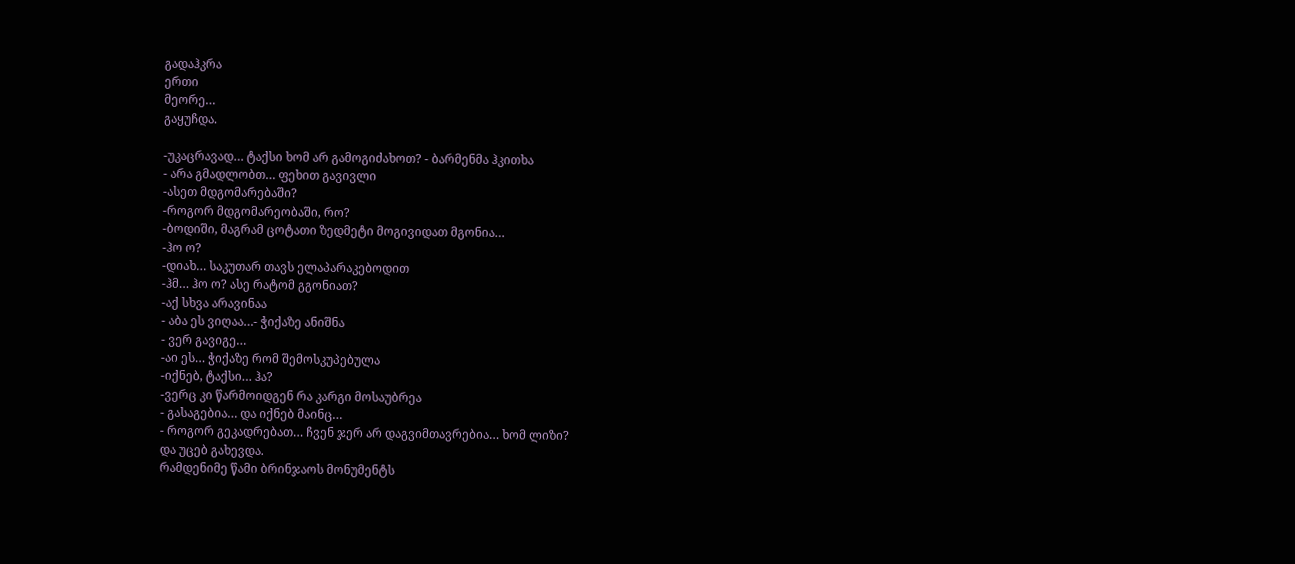გადაჰკრა
ერთი
მეორე…
გაყუჩდა.

-უკაცრავად… ტაქსი ხომ არ გამოგიძახოთ? - ბარმენმა ჰკითხა
- არა გმადლობთ… ფეხით გავივლი
-ასეთ მდგომარებაში?
-როგორ მდგომარეობაში, რო?
-ბოდიში, მაგრამ ცოტათი ზედმეტი მოგივიდათ მგონია…
-ჰო ო?
-დიახ… საკუთარ თავს ელაპარაკებოდით
-ჰმ… ჰო ო? ასე რატომ გგონიათ?
-აქ სხვა არავინაა
- აბა ეს ვიღაა…- ჭიქაზე ანიშნა
- ვერ გავიგე…
-აი ეს… ჭიქაზე რომ შემოსკუპებულა
-იქნებ, ტაქსი… ჰა?
-ვერც კი წარმოიდგენ რა კარგი მოსაუბრეა
- გასაგებია… და იქნებ მაინც…
- როგორ გეკადრებათ… ჩვენ ჯერ არ დაგვიმთავრებია… ხომ ლიზი?
და უცებ გახევდა.
რამდენიმე წამი ბრინჯაოს მონუმენტს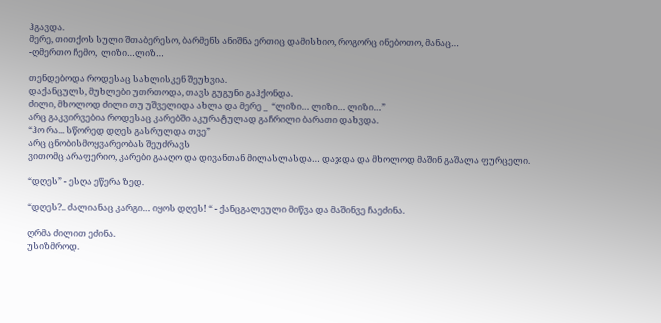ჰგავდა.
მერე, თითქოს სული შთაბერესო, ბარმენს ანიშნა ერთიც დამისხიო, როგორც ინებოთო, მანაც…
-ღმერთო ჩემო,  ლიზი…ლიზ…

თენდებოდა როდესაც სახლისკენ შეუხვია.
დაქანცულს, მუხლები უთრთოდა, თავს გუგუნი გაჰქონდა.
ძილი, მხოლოდ ძილი თუ უშველიდა ახლა და მერე _  “ლიზი… ლიზი… ლიზი…”
არც გაკვირვებია როდესაც კარებში აკურატულად გაჩრილი ბარათი დახვდა.
“ჰო რა... სწორედ დღეს გასრულდა თვე”
არც ცნობისმოყვარეობას შეუძრავს
ვითომც არაფერიო, კარები გააღო და დივანთან მილასლასდა… დაჯდა და მხოლოდ მაშინ გაშალა ფურცელი.

“დღეს” - ესღა ეწერა ზედ.

“დღეს?.. ძალიანაც კარგი… იყოს დღეს! “ - ქანცგალეული მიწვა და მაშინვე ჩაეძინა.

ღრმა ძილით ეძინა.
უსიზმროდ.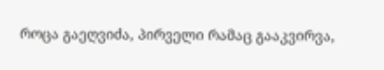როცა გაეღვიძა, პირველი რამაც გააკვირვა,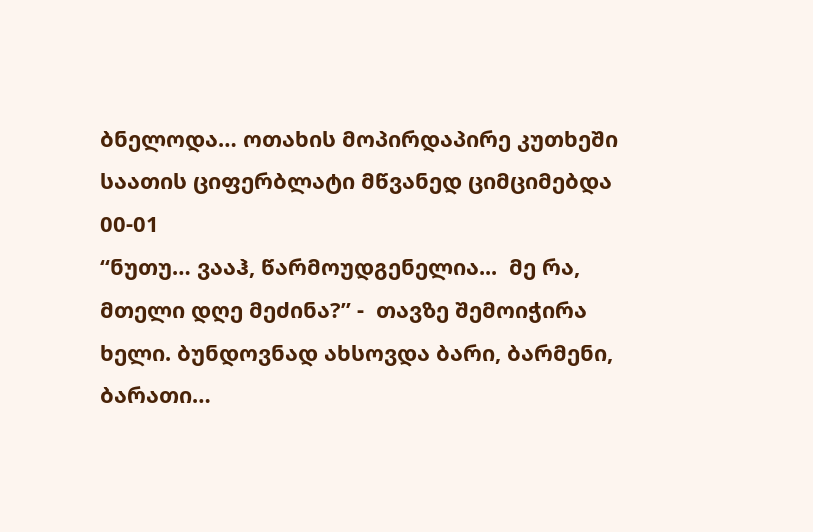ბნელოდა… ოთახის მოპირდაპირე კუთხეში საათის ციფერბლატი მწვანედ ციმციმებდა
00-01
“ნუთუ… ვააჰ, წარმოუდგენელია...  მე რა,  მთელი დღე მეძინა?” -  თავზე შემოიჭირა ხელი. ბუნდოვნად ახსოვდა ბარი, ბარმენი, ბარათი…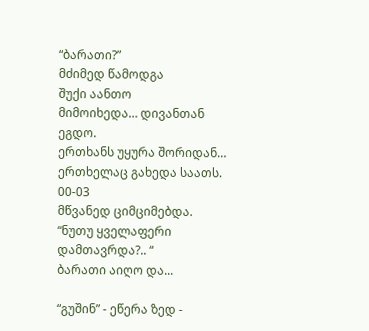“ბარათი?”
მძიმედ წამოდგა
შუქი აანთო
მიმოიხედა… დივანთან ეგდო.
ერთხანს უყურა შორიდან… ერთხელაც გახედა საათს.
00-03
მწვანედ ციმციმებდა.
“ნუთუ ყველაფერი დამთავრდა?.. “
ბარათი აიღო და...

“გუშინ” - ეწერა ზედ -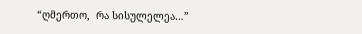“ღმერთო,  რა სისულელეა…”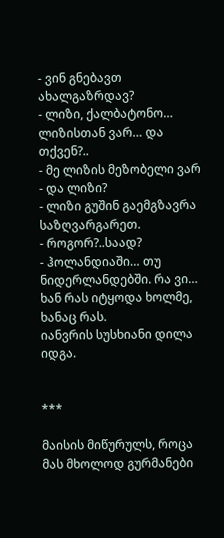- ვინ გნებავთ ახალგაზრდავ?
- ლიზი, ქალბატონო… ლიზისთან ვარ… და თქვენ?..
- მე ლიზის მეზობელი ვარ
- და ლიზი?
- ლიზი გუშინ გაემგზავრა საზღვარგარეთ.
- როგორ?..საად?
- ჰოლანდიაში… თუ ნიდერლანდებში. რა ვი… ხან რას იტყოდა ხოლმე, ხანაც რას.
იანვრის სუსხიანი დილა იდგა.


***

მაისის მიწურულს, როცა მას მხოლოდ გურმანები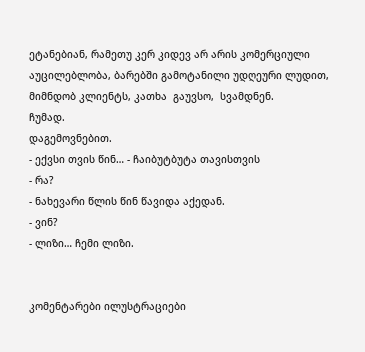ეტანებიან, რამეთუ კერ კიდევ არ არის კომერციული აუცილებლობა, ბარებში გამოტანილი უდღეური ლუდით, მიმნდობ კლიენტს, კათხა  გაუვსო,  სვამდნენ.
ჩუმად.
დაგემოვნებით.
- ექვსი თვის წინ… - ჩაიბუტბუტა თავისთვის
- რა?
- ნახევარი წლის წინ წავიდა აქედან.
- ვინ?
- ლიზი… ჩემი ლიზი.


კომენტარები ილუსტრაციები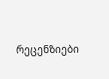რეცენზიები